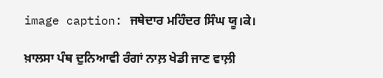image caption: ਜਥੇਦਾਰ ਮਹਿੰਦਰ ਸਿੰਘ ਯੂ।ਕੇ।

ਖ਼ਾਲਸਾ ਪੰਥ ਦੁਨਿਆਵੀ ਰੰਗਾਂ ਨਾਲ਼ ਖੇਡੀ ਜਾਣ ਵਾਲ਼ੀ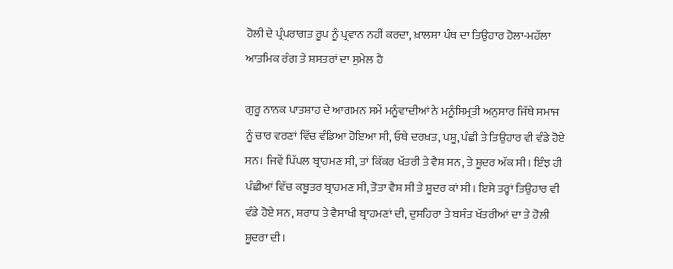ਹੋਲੀ ਦੇ ਪ੍ਰੰਪਰਾਗਤ ਰੂਪ ਨੂੰ ਪ੍ਰਵਾਨ ਨਹੀਂ ਕਰਦਾ, ਖ਼ਾਲਸਾ ਪੰਥ ਦਾ ਤਿਉਹਾਰ ਹੋਲਾ-ਮਹੱਲਾ ਆਤਮਿਕ ਰੰਗ ਤੇ ਸ਼ਸਤਰਾਂ ਦਾ ਸੁਮੇਲ ਹੈ

ਗੁਰੂ ਨਾਨਕ ਪਾਤਸ਼ਾਹ ਦੇ ਆਗਮਨ ਸਮੇਂ ਮਨੂੰਵਾਦੀਆਂ ਨੇ ਮਨੂੰਸਿਮ੍ਰਤੀ ਅਨੁਸਾਰ ਜਿੱਥੇ ਸਮਾਜ ਨੂੰ ਚਾਰ ਵਰਣਾਂ ਵਿੱਚ ਵੰਡਿਆ ਹੋਇਆ ਸੀ, ਓਥੇ ਦਰਖ਼ਤ, ਪਸ਼ੂ, ਪੰਛੀ ਤੇ ਤਿਉਹਾਰ ਵੀ ਵੰਡੇ ਹੋਏ ਸਨ। ਜਿਵੇਂ ਪਿੱਪਲ ਬ੍ਰਾਹਮਣ ਸੀ, ਤਾਂ ਕਿੱਕਰ ਖੱਤਰੀ ਤੇ ਵੈਸ਼ ਸਨ, ਤੇ ਸ਼ੂਦਰ ਅੱਕ ਸੀ। ਇੰਝ ਹੀ ਪੰਛੀਆਂ ਵਿੱਚ ਕਬੂਤਰ ਬ੍ਰਾਹਮਣ ਸੀ, ਤੋਤਾ ਵੈਸ਼ ਸੀ ਤੇ ਸ਼ੂਦਰ ਕਾਂ ਸੀ। ਇਸੇ ਤਰ੍ਹਾਂ ਤਿਉਹਾਰ ਵੀ ਵੰਡੇ ਹੋਏ ਸਨ, ਸ਼ਰਾਧ ਤੇ ਵੈਸਾਖੀ ਬ੍ਰਾਹਮਣਾਂ ਦੀ, ਦੁਸਹਿਰਾ ਤੇ ਬਸੰਤ ਖੱਤਰੀਆਂ ਦਾ ਤੇ ਹੋਲੀ ਸ਼ੂਦਰਾ ਦੀ।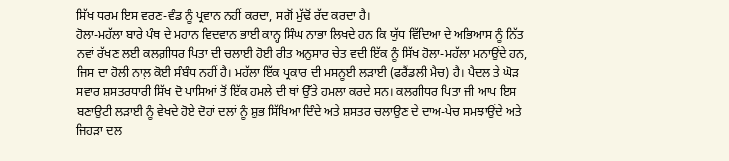ਸਿੱਖ ਧਰਮ ਇਸ ਵਰਣ-ਵੰਡ ਨੂੰ ਪ੍ਰਵਾਨ ਨਹੀਂ ਕਰਦਾ, ਸਗੋਂ ਮੁੱਢੋਂ ਰੱਦ ਕਰਦਾ ਹੈ।
ਹੋਲਾ-ਮਹੱਲਾ ਬਾਰੇ ਪੰਥ ਦੇ ਮਹਾਨ ਵਿਦਵਾਨ ਭਾਈ ਕਾਨ੍ਹ ਸਿੰਘ ਨਾਭਾ ਲਿਖਦੇ ਹਨ ਕਿ ਯੁੱਧ ਵਿੱਦਿਆ ਦੇ ਅਭਿਆਸ ਨੂੰ ਨਿੱਤ ਨਵਾਂ ਰੱਖਣ ਲਈ ਕਲਗ਼ੀਧਰ ਪਿਤਾ ਦੀ ਚਲਾਈ ਹੋਈ ਰੀਤ ਅਨੁਸਾਰ ਚੇਤ ਵਦੀ ਇੱਕ ਨੂੰ ਸਿੱਖ ਹੋਲਾ-ਮਹੱਲਾ ਮਨਾਉਂਦੇ ਹਨ, ਜਿਸ ਦਾ ਹੋਲੀ ਨਾਲ਼ ਕੋਈ ਸੰਬੰਧ ਨਹੀਂ ਹੈ। ਮਹੱਲਾ ਇੱਕ ਪ੍ਰਕਾਰ ਦੀ ਮਸਨੂਈ ਲੜਾਈ (ਫਰੈਂਡਲੀ ਮੈਚ) ਹੈ। ਪੈਦਲ ਤੇ ਘੋੜ ਸਵਾਰ ਸ਼ਸਤਰਧਾਰੀ ਸਿੱਖ ਦੋ ਪਾਸਿਆਂ ਤੋਂ ਇੱਕ ਹਮਲੇ ਦੀ ਥਾਂ ਉੱਤੇ ਹਮਲਾ ਕਰਦੇ ਸਨ। ਕਲਗੀਧਰ ਪਿਤਾ ਜੀ ਆਪ ਇਸ ਬਣਾਉਟੀ ਲੜਾਈ ਨੂੰ ਵੇਖਦੇ ਹੋਏ ਦੋਹਾਂ ਦਲਾਂ ਨੂੰ ਸ਼ੁਭ ਸਿੱਖਿਆ ਦਿੰਦੇ ਅਤੇ ਸ਼ਸਤਰ ਚਲਾਉਣ ਦੇ ਦਾਅ-ਪੇਚ ਸਮਝਾਉਂਦੇ ਅਤੇ ਜਿਹੜਾ ਦਲ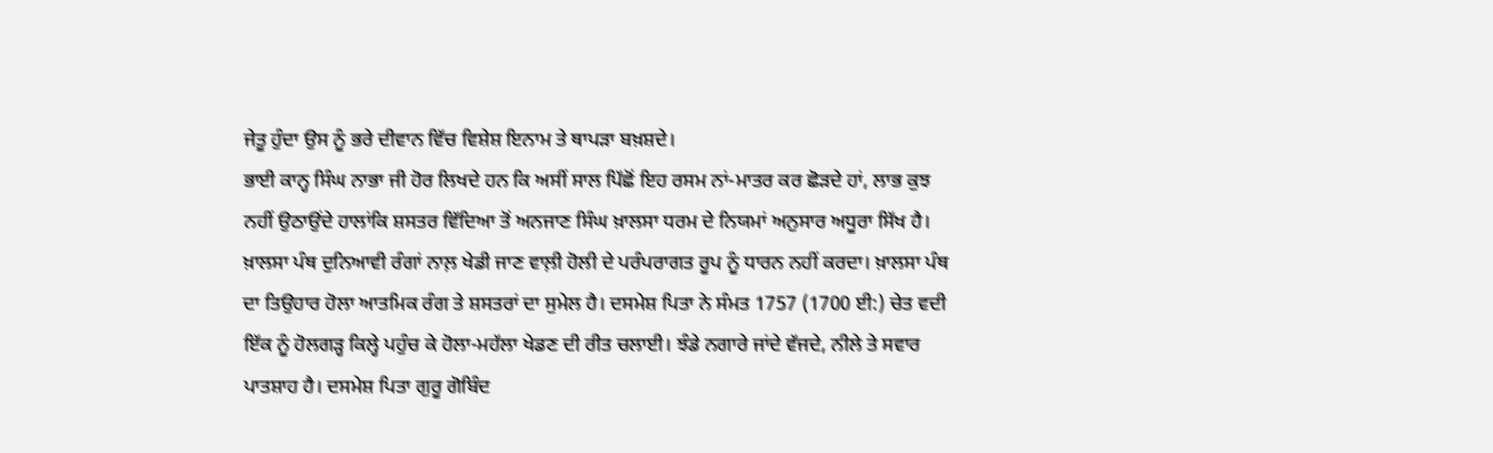ਜੇਤੂ ਹੁੰਦਾ ਉਸ ਨੂੰ ਭਰੇ ਦੀਵਾਨ ਵਿੱਚ ਵਿਸ਼ੇਸ਼ ਇਨਾਮ ਤੇ ਥਾਪੜਾ ਬਖ਼ਸ਼ਦੇ।
ਭਾਈ ਕਾਨ੍ਹ ਸਿੰਘ ਨਾਭਾ ਜੀ ਹੋਰ ਲਿਖਦੇ ਹਨ ਕਿ ਅਸੀਂ ਸਾਲ ਪਿੱਛੋਂ ਇਹ ਰਸਮ ਨਾਂ-ਮਾਤਰ ਕਰ ਛੋੜਦੇ ਹਾਂ, ਲਾਭ ਕੁਝ ਨਹੀਂ ਉਠਾਉਂਦੇ ਹਾਲਾਂਕਿ ਸ਼ਸਤਰ ਵਿੱਦਿਆ ਤੋਂ ਅਨਜਾਣ ਸਿੰਘ ਖ਼ਾਲਸਾ ਧਰਮ ਦੇ ਨਿਯਮਾਂ ਅਨੁਸਾਰ ਅਧੂਰਾ ਸਿੱਖ ਹੈ।
ਖ਼ਾਲਸਾ ਪੰਥ ਦੁਨਿਆਵੀ ਰੰਗਾਂ ਨਾਲ਼ ਖੇਡੀ ਜਾਣ ਵਾਲ਼ੀ ਹੋਲੀ ਦੇ ਪਰੰਪਰਾਗਤ ਰੂਪ ਨੂੰ ਧਾਰਨ ਨਹੀਂ ਕਰਦਾ। ਖ਼ਾਲਸਾ ਪੰਥ ਦਾ ਤਿਉਹਾਰ ਹੋਲਾ ਆਤਮਿਕ ਰੰਗ ਤੇ ਸ਼ਸਤਰਾਂ ਦਾ ਸੁਮੇਲ ਹੈ। ਦਸਮੇਸ਼ ਪਿਤਾ ਨੇ ਸੰਮਤ 1757 (1700 ਈ:) ਚੇਤ ਵਦੀ ਇੱਕ ਨੂੰ ਹੋਲਗੜ੍ਹ ਕਿਲ੍ਹੇ ਪਹੁੰਚ ਕੇ ਹੋਲਾ-ਮਹੱਲਾ ਖੇਡਣ ਦੀ ਰੀਤ ਚਲਾਈ। ਝੰਡੇ ਨਗਾਰੇ ਜਾਂਦੇ ਵੱਜਦੇ, ਨੀਲੇ ਤੇ ਸਵਾਰ ਪਾਤਸ਼ਾਹ ਹੈ। ਦਸਮੇਸ਼ ਪਿਤਾ ਗੁਰੂ ਗੋਬਿੰਦ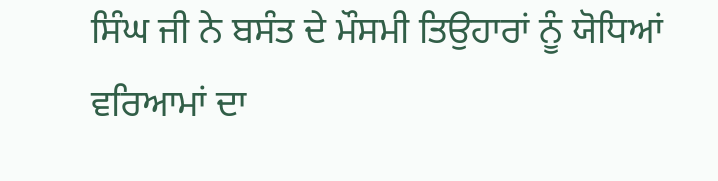ਸਿੰਘ ਜੀ ਨੇ ਬਸੰਤ ਦੇ ਮੌਸਮੀ ਤਿਉਹਾਰਾਂ ਨੂੰ ਯੋਧਿਆਂ ਵਰਿਆਮਾਂ ਦਾ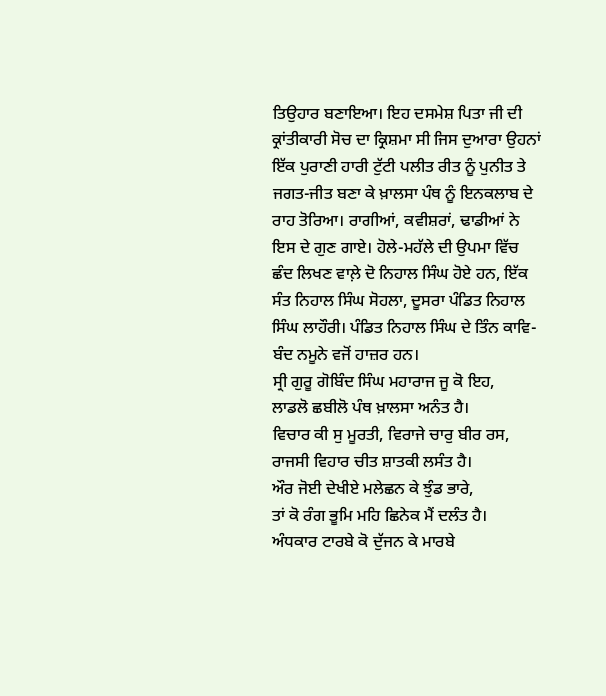ਤਿਉਹਾਰ ਬਣਾਇਆ। ਇਹ ਦਸਮੇਸ਼ ਪਿਤਾ ਜੀ ਦੀ ਕ੍ਰਾਂਤੀਕਾਰੀ ਸੋਚ ਦਾ ਕ੍ਰਿਸ਼ਮਾ ਸੀ ਜਿਸ ਦੁਆਰਾ ਉਹਨਾਂ ਇੱਕ ਪੁਰਾਣੀ ਹਾਰੀ ਟੁੱਟੀ ਪਲੀਤ ਰੀਤ ਨੂੰ ਪੁਨੀਤ ਤੇ ਜਗਤ-ਜੀਤ ਬਣਾ ਕੇ ਖ਼ਾਲਸਾ ਪੰਥ ਨੂੰ ਇਨਕਲਾਬ ਦੇ ਰਾਹ ਤੋਰਿਆ। ਰਾਗੀਆਂ, ਕਵੀਸ਼ਰਾਂ, ਢਾਡੀਆਂ ਨੇ ਇਸ ਦੇ ਗੁਣ ਗਾਏ। ਹੋਲੇ-ਮਹੱਲੇ ਦੀ ਉਪਮਾ ਵਿੱਚ ਛੰਦ ਲਿਖਣ ਵਾਲ਼ੇ ਦੋ ਨਿਹਾਲ ਸਿੰਘ ਹੋਏ ਹਨ, ਇੱਕ ਸੰਤ ਨਿਹਾਲ ਸਿੰਘ ਸੋਹਲਾ, ਦੂਸਰਾ ਪੰਡਿਤ ਨਿਹਾਲ ਸਿੰਘ ਲਾਹੌਰੀ। ਪੰਡਿਤ ਨਿਹਾਲ ਸਿੰਘ ਦੇ ਤਿੰਨ ਕਾਵਿ-ਬੰਦ ਨਮੂਨੇ ਵਜੋਂ ਹਾਜ਼ਰ ਹਨ।
ਸ੍ਰੀ ਗੁਰੂ ਗੋਬਿੰਦ ਸਿੰਘ ਮਹਾਰਾਜ ਜੂ ਕੋ ਇਹ,
ਲਾਡਲੋ ਛਬੀਲੋ ਪੰਥ ਖ਼ਾਲਸਾ ਅਨੰਤ ਹੈ।
ਵਿਚਾਰ ਕੀ ਸੁ ਮੂਰਤੀ, ਵਿਰਾਜੇ ਚਾਰੁ ਬੀਰ ਰਸ,
ਰਾਜਸੀ ਵਿਹਾਰ ਚੀਤ ਸ਼ਾਤਕੀ ਲਸੰਤ ਹੈ।
ਔਰ ਜੋਈ ਦੇਖੀਏ ਮਲੇਛਨ ਕੇ ਝੁੰਡ ਭਾਰੇ,
ਤਾਂ ਕੋ ਰੰਗ ਭੂਮਿ ਮਹਿ ਛਿਨੇਕ ਮੈਂ ਦਲੰਤ ਹੈ।
ਅੰਧਕਾਰ ਟਾਰਬੇ ਕੋ ਦੁੱਜਨ ਕੇ ਮਾਰਬੇ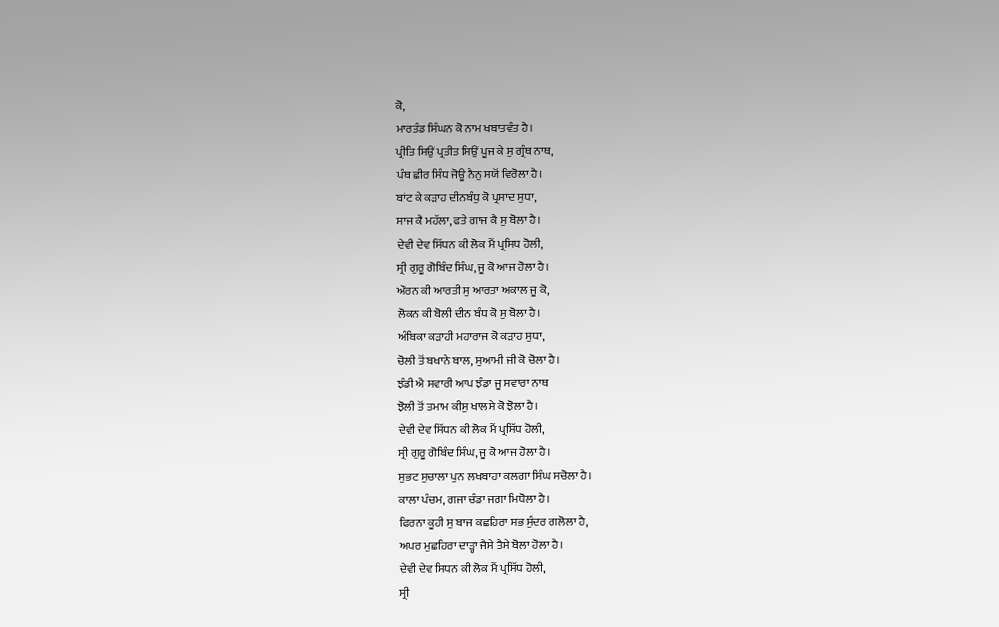ਕੋ,
ਮਾਰਤੰਡ ਸਿੰਘਨ ਕੋ ਨਾਮ ਖਬਾਤਵੰਤ ਹੈ।
ਪ੍ਰੀਤਿ ਸਿਉਂ ਪ੍ਰਤੀਤ ਸਿਉਂ ਪੂਜ ਕੇ ਸੁ ਗ੍ਰੰਥ ਨਾਥ,
ਪੰਥ ਛੀਰ ਸਿੰਧ ਜੋਊ ਨੈਨੁ ਸਯੋਂ ਵਿਰੋਲਾ ਹੈ।
ਬਾਂਟ ਕੇ ਕੜਾਹ ਦੀਨਬੰਧੁ ਕੋ ਪ੍ਰਸਾਦ ਸੁਧਾ,
ਸਾਜ ਕੈ ਮਹੱਲਾ, ਫਤੇ ਗਾਜ ਕੈ ਸੁ ਬੋਲਾ ਹੈ।
ਦੇਵੀ ਦੇਵ ਸਿੱਧਨ ਕੀ ਲੋਕ ਮੈਂ ਪ੍ਰਸਿਧ ਹੋਲੀ,
ਸ੍ਰੀ ਗੁਰੂ ਗੋਬਿੰਦ ਸਿੰਘ, ਜੂ ਕੋ ਆਜ ਹੋਲਾ ਹੈ।
ਔਰਨ ਕੀ ਆਰਤੀ ਸੁ ਆਰਤਾ ਅਕਾਲ ਜੂ ਕੋ,
ਲੋਕਨ ਕੀ ਬੋਲੀ ਦੀਨ ਬੰਧ ਕੋ ਸੁ ਬੋਲਾ ਹੈ।
ਅੰਬਿਕਾ ਕੜਾਹੀ ਮਹਾਰਾਜ ਕੋ ਕੜਾਹ ਸੁਧਾ,
ਚੋਲੀ ਤੋਂ ਬਖਾਨੇ ਬਾਲ, ਸੁਆਮੀ ਜੀ ਕੋ ਚੋਲਾ ਹੈ।
ਝੰਡੀ ਐ ਸਵਾਰੀ ਆਪ ਝੰਡਾ ਜੂ ਸਵਾਰਾ ਨਾਥ
ਝੋਲੀ ਤੋਂ ਤਮਾਮ ਕੀਸੁ ਖਾਲਸੇ ਕੋ ਝੋਲਾ ਹੈ।
ਦੇਵੀ ਦੇਵ ਸਿੱਧਨ ਕੀ ਲੋਕ ਮੈਂ ਪ੍ਰਸਿੱਧ ਹੋਲੀ,
ਸ੍ਰੀ ਗੁਰੂ ਗੋਬਿੰਦ ਸਿੰਘ, ਜੂ ਕੋ ਆਜ ਹੋਲਾ ਹੈ।
ਸੁਭਟ ਸੁਚਾਲਾ ਪੁਨ ਲਖਬਾਹਾ ਕਲਗਾ ਸਿੰਘ ਸਚੋਲਾ ਹੈ।
ਕਾਲਾ ਪੰਚਮ, ਗਜਾ ਚੰਡਾ ਜਗਾ ਮਿਧੋਲਾ ਹੈ।
ਫਿਰਨਾ ਕੂਹੀ ਸੁ ਬਾਜ ਕਛਹਿਰਾ ਸਭ ਸੁੰਦਰ ਗਲੋਲਾ ਹੈ,
ਅਪਰ ਮੁਛਹਿਰਾ ਦਾੜ੍ਹਾ ਜੈਸੇ ਤੈਸੇ ਬੋਲਾ ਹੋਲਾ ਹੈ।
ਦੇਵੀ ਦੇਵ ਸਿਧਨ ਕੀ ਲੋਕ ਮੈਂ ਪ੍ਰਸਿੱਧ ਹੋਲੀ,
ਸ੍ਰੀ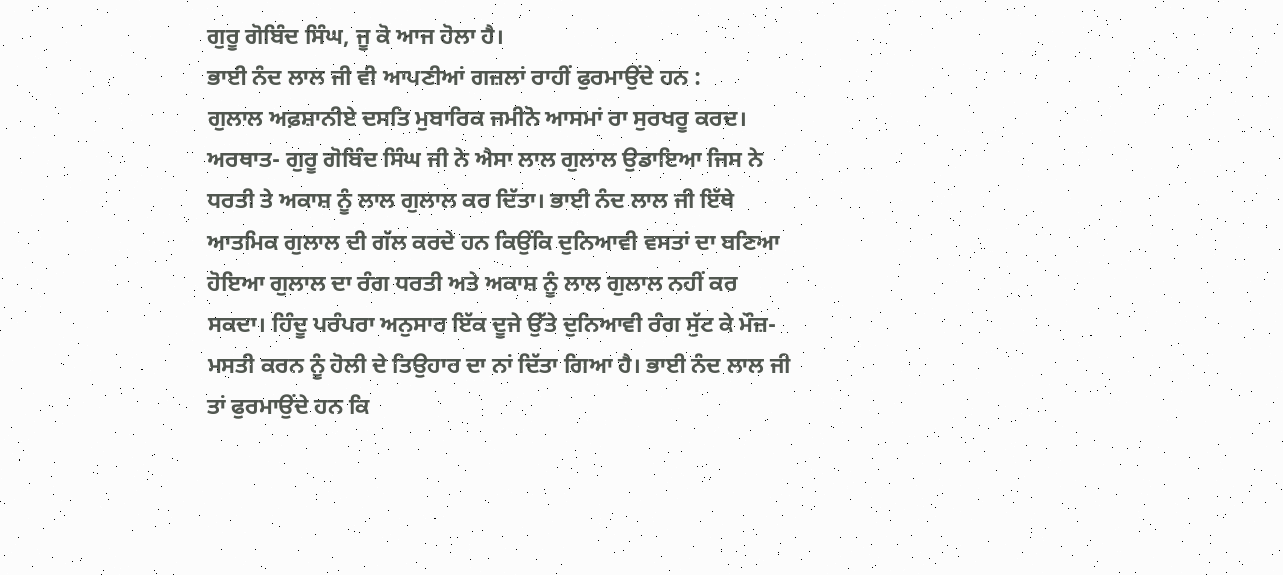ਗੁਰੂ ਗੋਬਿੰਦ ਸਿੰਘ, ਜੂ ਕੋ ਆਜ ਹੋਲਾ ਹੈ।
ਭਾਈ ਨੰਦ ਲਾਲ ਜੀ ਵੀ ਆਪਣੀਆਂ ਗਜ਼ਲਾਂ ਰਾਹੀਂ ਫੁਰਮਾਉਂਦੇ ਹਨ :
ਗੁਲਾਲ ਅਫ਼ਸ਼ਾਨੀਏ ਦਸਤਿ ਮੁਬਾਰਿਕ ਜਮੀਨੋ ਆਸਮਾਂ ਰਾ ਸੁਰਖਰੂ ਕਰਦ।
ਅਰਥਾਤ- ਗੁਰੂ ਗੋਬਿੰਦ ਸਿੰਘ ਜੀ ਨੇ ਐਸਾ ਲਾਲ ਗੁਲਾਲ ਉਡਾਇਆ ਜਿਸ ਨੇ ਧਰਤੀ ਤੇ ਅਕਾਸ਼ ਨੂੰ ਲਾਲ ਗੁਲਾਲ ਕਰ ਦਿੱਤਾ। ਭਾਈ ਨੰਦ ਲਾਲ ਜੀ ਇੱਥੇ ਆਤਮਿਕ ਗੁਲਾਲ ਦੀ ਗੱਲ ਕਰਦੇ ਹਨ ਕਿਉਂਕਿ ਦੁਨਿਆਵੀ ਵਸਤਾਂ ਦਾ ਬਣਿਆ ਹੋਇਆ ਗੁਲਾਲ ਦਾ ਰੰਗ ਧਰਤੀ ਅਤੇ ਅਕਾਸ਼ ਨੂੰ ਲਾਲ ਗੁਲਾਲ ਨਹੀਂ ਕਰ ਸਕਦਾ। ਹਿੰਦੂ ਪਰੰਪਰਾ ਅਨੁਸਾਰ ਇੱਕ ਦੂਜੇ ਉੱਤੇ ਦੁਨਿਆਵੀ ਰੰਗ ਸੁੱਟ ਕੇ ਮੌਜ਼-ਮਸਤੀ ਕਰਨ ਨੂੰ ਹੋਲੀ ਦੇ ਤਿਉਹਾਰ ਦਾ ਨਾਂ ਦਿੱਤਾ ਗਿਆ ਹੈ। ਭਾਈ ਨੰਦ ਲਾਲ ਜੀ ਤਾਂ ਫੁਰਮਾਉਂਦੇ ਹਨ ਕਿ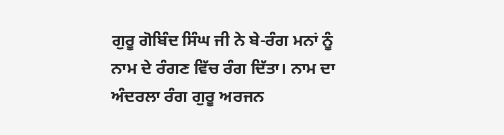ਗੁਰੂ ਗੋਬਿੰਦ ਸਿੰਘ ਜੀ ਨੇ ਬੇ-ਰੰਗ ਮਨਾਂ ਨੂੰ ਨਾਮ ਦੇ ਰੰਗਣ ਵਿੱਚ ਰੰਗ ਦਿੱਤਾ। ਨਾਮ ਦਾ ਅੰਦਰਲਾ ਰੰਗ ਗੁਰੂ ਅਰਜਨ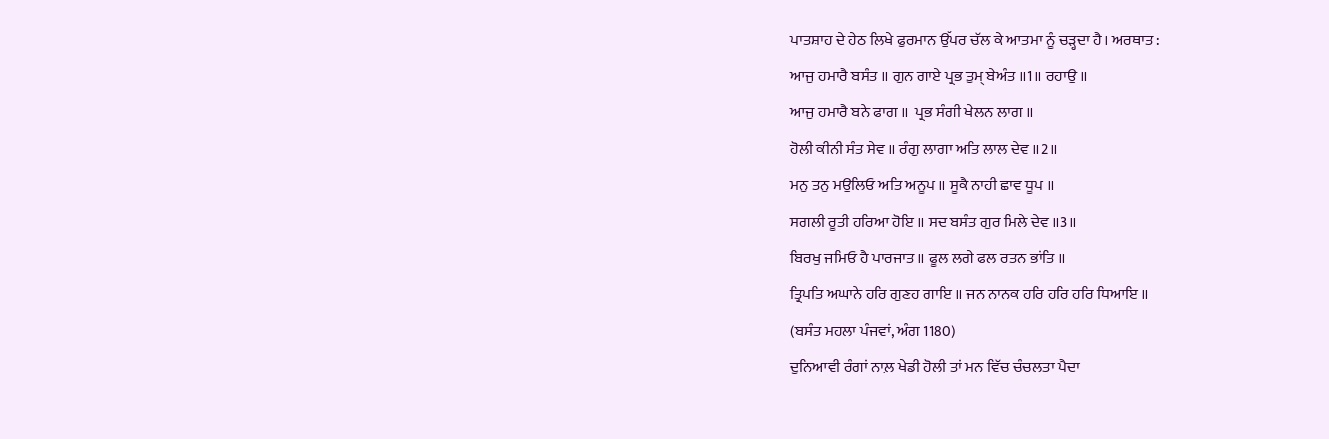ਪਾਤਸ਼ਾਹ ਦੇ ਹੇਠ ਲਿਖੇ ਫੁਰਮਾਨ ਉੱਪਰ ਚੱਲ ਕੇ ਆਤਮਾ ਨੂੰ ਚੜ੍ਹਦਾ ਹੈ। ਅਰਥਾਤ :
ਆਜੁ ਹਮਾਰੈ ਬਸੰਤ ॥ ਗੁਨ ਗਾਏ ਪ੍ਰਭ ਤੁਮ੍ ਬੇਅੰਤ ॥1॥ ਰਹਾਉ ॥
ਆਜੁ ਹਮਾਰੈ ਬਨੇ ਫਾਗ ॥  ਪ੍ਰਭ ਸੰਗੀ ਖੇਲਨ ਲਾਗ ॥
ਹੋਲੀ ਕੀਨੀ ਸੰਤ ਸੇਵ ॥ ਰੰਗੁ ਲਾਗਾ ਅਤਿ ਲਾਲ ਦੇਵ ॥2॥
ਮਨੁ ਤਨੁ ਮਉਲਿਓ ਅਤਿ ਅਨੂਪ ॥ ਸੂਕੈ ਨਾਹੀ ਛਾਵ ਧੂਪ ॥
ਸਗਲੀ ਰੂਤੀ ਹਰਿਆ ਹੋਇ ॥ ਸਦ ਬਸੰਤ ਗੁਰ ਮਿਲੇ ਦੇਵ ॥3॥
ਬਿਰਖੁ ਜਮਿਓ ਹੈ ਪਾਰਜਾਤ ॥ ਫੂਲ ਲਗੇ ਫਲ ਰਤਨ ਭਾਂਤਿ ॥
ਤ੍ਰਿਪਤਿ ਅਘਾਨੇ ਹਰਿ ਗੁਣਹ ਗਾਇ ॥ ਜਨ ਨਾਨਕ ਹਰਿ ਹਰਿ ਹਰਿ ਧਿਆਇ ॥
(ਬਸੰਤ ਮਹਲਾ ਪੰਜਵਾਂ, ਅੰਗ 1180)
ਦੁਨਿਆਵੀ ਰੰਗਾਂ ਨਾਲ਼ ਖੇਡੀ ਹੋਲੀ ਤਾਂ ਮਨ ਵਿੱਚ ਚੰਚਲਤਾ ਪੈਦਾ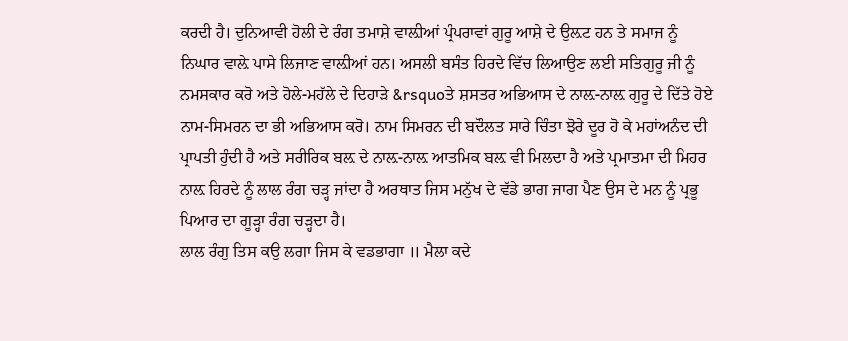ਕਰਦੀ ਹੈ। ਦੁਨਿਆਵੀ ਹੋਲੀ ਦੇ ਰੰਗ ਤਮਾਸ਼ੇ ਵਾਲ਼ੀਆਂ ਪ੍ਰੰਪਰਾਵਾਂ ਗੁਰੂ ਆਸ਼ੇ ਦੇ ਉਲ਼ਟ ਹਨ ਤੇ ਸਮਾਜ ਨੂੰ ਨਿਘਾਰ ਵਾਲ਼ੇ ਪਾਸੇ ਲਿਜਾਣ ਵਾਲ਼ੀਆਂ ਹਨ। ਅਸਲੀ ਬਸੰਤ ਹਿਰਦੇ ਵਿੱਚ ਲਿਆਉਣ ਲਈ ਸਤਿਗੁਰੂ ਜੀ ਨੂੰ ਨਮਸਕਾਰ ਕਰੋ ਅਤੇ ਹੋਲੇ-ਮਹੱਲੇ ਦੇ ਦਿਹਾੜੇ &rsquoਤੇ ਸ਼ਸਤਰ ਅਭਿਆਸ ਦੇ ਨਾਲ਼-ਨਾਲ਼ ਗੁਰੂ ਦੇ ਦਿੱਤੇ ਹੋਏ ਨਾਮ-ਸਿਮਰਨ ਦਾ ਭੀ ਅਭਿਆਸ ਕਰੋ। ਨਾਮ ਸਿਮਰਨ ਦੀ ਬਦੌਲਤ ਸਾਰੇ ਚਿੰਤਾ ਝੋਰੇ ਦੂਰ ਹੋ ਕੇ ਮਹਾਂਅਨੰਦ ਦੀ ਪ੍ਰਾਪਤੀ ਹੁੰਦੀ ਹੈ ਅਤੇ ਸਰੀਰਿਕ ਬਲ਼ ਦੇ ਨਾਲ਼-ਨਾਲ਼ ਆਤਮਿਕ ਬਲ਼ ਵੀ ਮਿਲਦਾ ਹੈ ਅਤੇ ਪ੍ਰਮਾਤਮਾ ਦੀ ਮਿਹਰ ਨਾਲ਼ ਹਿਰਦੇ ਨੂੰ ਲਾਲ ਰੰਗ ਚੜ੍ਹ ਜਾਂਦਾ ਹੈ ਅਰਥਾਤ ਜਿਸ ਮਨੁੱਖ ਦੇ ਵੱਡੇ ਭਾਗ ਜਾਗ ਪੈਣ ਉਸ ਦੇ ਮਨ ਨੂੰ ਪ੍ਰਭੂ ਪਿਆਰ ਦਾ ਗੂੜ੍ਹਾ ਰੰਗ ਚੜ੍ਹਦਾ ਹੈ।
ਲਾਲ ਰੰਗੁ ਤਿਸ ਕਉ ਲਗਾ ਜਿਸ ਕੇ ਵਡਭਾਗਾ ॥ ਮੈਲਾ ਕਦੇ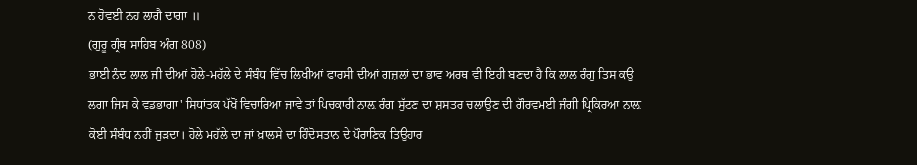ਨ ਹੋਵਈ ਨਹ ਲਾਗੈ ਦਾਗਾ ॥
(ਗੁਰੂ ਗ੍ਰੰਥ ਸਾਹਿਬ ਅੰਗ 808)
ਭਾਈ ਨੰਦ ਲਾਲ ਜੀ ਦੀਆਂ ਹੋਲੇ-ਮਹੱਲੇ ਦੇ ਸੰਬੰਧ ਵਿੱਚ ਲਿਖੀਆਂ ਫਾਰਸੀ ਦੀਆਂ ਗਜ਼ਲਾਂ ਦਾ ਭਾਵ ਅਰਥ ਵੀ ਇਹੀ ਬਣਦਾ ਹੈ ਕਿ ਲਾਲ ਰੰਗੁ ਤਿਸ ਕਉ ਲਗਾ ਜਿਸ ਕੇ ਵਡਭਾਗਾ' ਸਿਧਾਂਤਕ ਪੱਖੋਂ ਵਿਚਾਰਿਆ ਜਾਵੇ ਤਾਂ ਪਿਚਕਾਰੀ ਨਾਲ਼ ਰੰਗ ਸੁੱਟਣ ਦਾ ਸ਼ਸਤਰ ਚਲਾਉਣ ਦੀ ਗੌਰਵਮਈ ਜੰਗੀ ਪ੍ਰਿਕਿਰਆ ਨਾਲ਼ ਕੋਈ ਸੰਬੰਧ ਨਹੀਂ ਜੁੜਦਾ। ਹੋਲੇ ਮਹੱਲੇ ਦਾ ਜਾਂ ਖ਼ਾਲਸੇ ਦਾ ਹਿੰਦੋਸਤਾਨ ਦੇ ਪੌਰਾਣਿਕ ਤਿਉਹਾਰ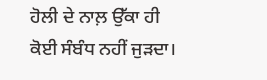ਹੋਲੀ ਦੇ ਨਾਲ਼ ਉੱਕਾ ਹੀ ਕੋਈ ਸੰਬੰਧ ਨਹੀਂ ਜੁੜਦਾ।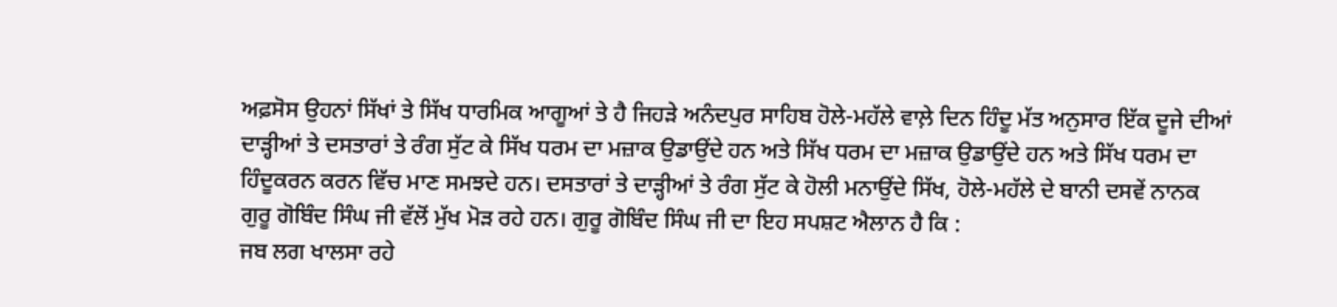ਅਫ਼ਸੋਸ ਉਹਨਾਂ ਸਿੱਖਾਂ ਤੇ ਸਿੱਖ ਧਾਰਮਿਕ ਆਗੂਆਂ ਤੇ ਹੈ ਜਿਹੜੇ ਅਨੰਦਪੁਰ ਸਾਹਿਬ ਹੋਲੇ-ਮਹੱਲੇ ਵਾਲ਼ੇ ਦਿਨ ਹਿੰਦੂ ਮੱਤ ਅਨੁਸਾਰ ਇੱਕ ਦੂਜੇ ਦੀਆਂ ਦਾੜ੍ਹੀਆਂ ਤੇ ਦਸਤਾਰਾਂ ਤੇ ਰੰਗ ਸੁੱਟ ਕੇ ਸਿੱਖ ਧਰਮ ਦਾ ਮਜ਼ਾਕ ਉਡਾਉਂਦੇ ਹਨ ਅਤੇ ਸਿੱਖ ਧਰਮ ਦਾ ਮਜ਼ਾਕ ਉਡਾਉਂਦੇ ਹਨ ਅਤੇ ਸਿੱਖ ਧਰਮ ਦਾ ਹਿੰਦੂਕਰਨ ਕਰਨ ਵਿੱਚ ਮਾਣ ਸਮਝਦੇ ਹਨ। ਦਸਤਾਰਾਂ ਤੇ ਦਾੜ੍ਹੀਆਂ ਤੇ ਰੰਗ ਸੁੱਟ ਕੇ ਹੋਲੀ ਮਨਾਉਂਦੇ ਸਿੱਖ, ਹੋਲੇ-ਮਹੱਲੇ ਦੇ ਬਾਨੀ ਦਸਵੇਂ ਨਾਨਕ ਗੁਰੂ ਗੋਬਿੰਦ ਸਿੰਘ ਜੀ ਵੱਲੋਂ ਮੁੱਖ ਮੋੜ ਰਹੇ ਹਨ। ਗੁਰੂ ਗੋਬਿੰਦ ਸਿੰਘ ਜੀ ਦਾ ਇਹ ਸਪਸ਼ਟ ਐਲਾਨ ਹੈ ਕਿ :
ਜਬ ਲਗ ਖਾਲਸਾ ਰਹੇ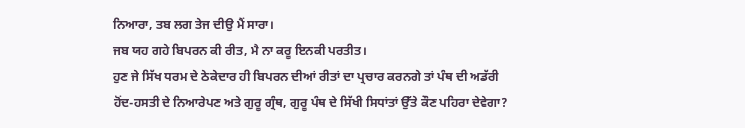ਨਿਆਰਾ, ਤਬ ਲਗ ਤੇਜ ਦੀਉ ਮੈਂ ਸਾਰਾ।
ਜਬ ਯਹ ਗਹੇ ਬਿਪਰਨ ਕੀ ਰੀਤ, ਮੈ ਨਾ ਕਰੂ ਇਨਕੀ ਪਰਤੀਤ।
ਹੁਣ ਜੇ ਸਿੱਖ ਧਰਮ ਦੇ ਠੇਕੇਦਾਰ ਹੀ ਬਿਪਰਨ ਦੀਆਂ ਰੀਤਾਂ ਦਾ ਪ੍ਰਚਾਰ ਕਰਨਗੇ ਤਾਂ ਪੰਥ ਦੀ ਅਡੱਰੀ ਹੋਂਦ-ਹਸਤੀ ਦੇ ਨਿਆਰੇਪਣ ਅਤੇ ਗੁਰੂ ਗ੍ਰੰਥ, ਗੁਰੂ ਪੰਥ ਦੇ ਸਿੱਖੀ ਸਿਧਾਂਤਾਂ ਉੱਤੇ ਕੌਣ ਪਹਿਰਾ ਦੇਵੇਗਾ?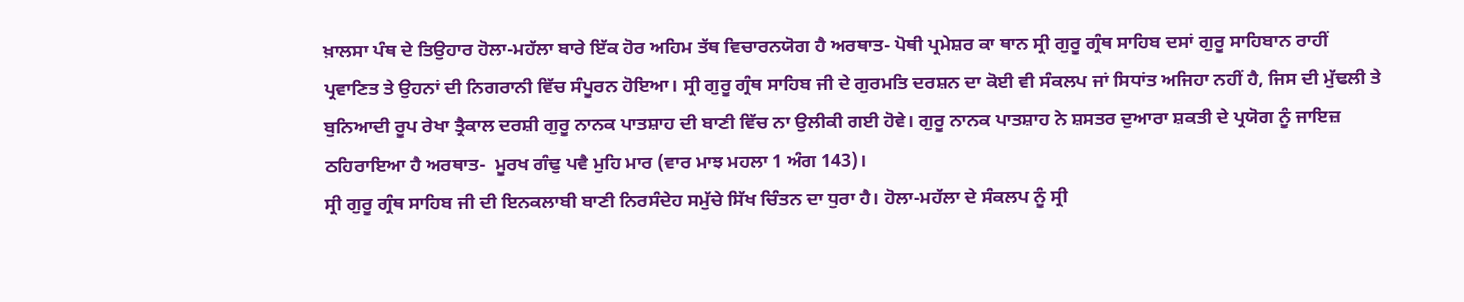ਖ਼ਾਲਸਾ ਪੰਥ ਦੇ ਤਿਉਹਾਰ ਹੋਲਾ-ਮਹੱਲਾ ਬਾਰੇ ਇੱਕ ਹੋਰ ਅਹਿਮ ਤੱਥ ਵਿਚਾਰਨਯੋਗ ਹੈ ਅਰਥਾਤ- ਪੋਥੀ ਪ੍ਰਮੇਸ਼ਰ ਕਾ ਥਾਨ ਸ੍ਰੀ ਗੁਰੂ ਗ੍ਰੰਥ ਸਾਹਿਬ ਦਸਾਂ ਗੁਰੂ ਸਾਹਿਬਾਨ ਰਾਹੀਂ ਪ੍ਰਵਾਣਿਤ ਤੇ ਉਹਨਾਂ ਦੀ ਨਿਗਰਾਨੀ ਵਿੱਚ ਸੰਪੂਰਨ ਹੋਇਆ। ਸ੍ਰੀ ਗੁਰੂ ਗ੍ਰੰਥ ਸਾਹਿਬ ਜੀ ਦੇ ਗੁਰਮਤਿ ਦਰਸ਼ਨ ਦਾ ਕੋਈ ਵੀ ਸੰਕਲਪ ਜਾਂ ਸਿਧਾਂਤ ਅਜਿਹਾ ਨਹੀਂ ਹੈ, ਜਿਸ ਦੀ ਮੁੱਢਲੀ ਤੇ ਬੁਨਿਆਦੀ ਰੂਪ ਰੇਖਾ ਤ੍ਰੈਕਾਲ ਦਰਸ਼ੀ ਗੁਰੂ ਨਾਨਕ ਪਾਤਸ਼ਾਹ ਦੀ ਬਾਣੀ ਵਿੱਚ ਨਾ ਉਲੀਕੀ ਗਈ ਹੋਵੇ। ਗੁਰੂ ਨਾਨਕ ਪਾਤਸ਼ਾਹ ਨੇ ਸ਼ਸਤਰ ਦੁਆਰਾ ਸ਼ਕਤੀ ਦੇ ਪ੍ਰਯੋਗ ਨੂੰ ਜਾਇਜ਼ ਠਹਿਰਾਇਆ ਹੈ ਅਰਥਾਤ-  ਮੂਰਖ ਗੰਢੁ ਪਵੈ ਮੁਹਿ ਮਾਰ (ਵਾਰ ਮਾਝ ਮਹਲਾ 1 ਅੰਗ 143)।
ਸ੍ਰੀ ਗੁਰੂ ਗ੍ਰੰਥ ਸਾਹਿਬ ਜੀ ਦੀ ਇਨਕਲਾਬੀ ਬਾਣੀ ਨਿਰਸੰਦੇਹ ਸਮੁੱਚੇ ਸਿੱਖ ਚਿੰਤਨ ਦਾ ਧੁਰਾ ਹੈ। ਹੋਲਾ-ਮਹੱਲਾ ਦੇ ਸੰਕਲਪ ਨੂੰ ਸ੍ਰੀ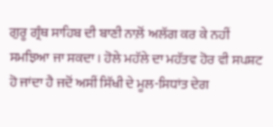ਗੁਰੂ ਗ੍ਰੰਥ ਸਾਹਿਬ ਦੀ ਬਾਣੀ ਨਾਲ਼ੋਂ ਅਲੱਗ ਕਰ ਕੇ ਨਹੀਂ ਸਮਝਿਆ ਜਾ ਸਕਦਾ। ਹੋਲੇ ਮਹੱਲੇ ਦਾ ਮਹੱਤਵ ਹੋਰ ਵੀ ਸਪਸ਼ਟ ਹੋ ਜਾਂਦਾ ਹੈ ਜਦੋਂ ਅਸੀਂ ਸਿੱਖੀ ਦੇ ਮੂਲ-ਸਿਧਾਂਤ ਦੇਗ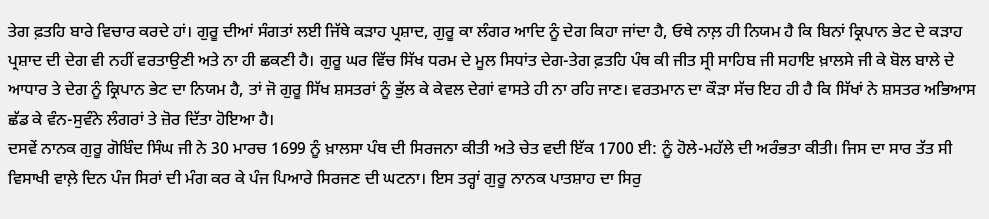ਤੇਗ ਫ਼ਤਹਿ ਬਾਰੇ ਵਿਚਾਰ ਕਰਦੇ ਹਾਂ। ਗੁਰੂ ਦੀਆਂ ਸੰਗਤਾਂ ਲਈ ਜਿੱਥੇ ਕੜਾਹ ਪ੍ਰਸ਼ਾਦ, ਗੁਰੂ ਕਾ ਲੰਗਰ ਆਦਿ ਨੂੰ ਦੇਗ ਕਿਹਾ ਜਾਂਦਾ ਹੈ, ਓਥੇ ਨਾਲ਼ ਹੀ ਨਿਯਮ ਹੈ ਕਿ ਬਿਨਾਂ ਕ੍ਰਿਪਾਨ ਭੇਟ ਦੇ ਕੜਾਹ ਪ੍ਰਸ਼ਾਦ ਦੀ ਦੇਗ ਵੀ ਨਹੀਂ ਵਰਤਾਉਣੀ ਅਤੇ ਨਾ ਹੀ ਛਕਣੀ ਹੈ। ਗੁਰੂ ਘਰ ਵਿੱਚ ਸਿੱਖ ਧਰਮ ਦੇ ਮੂਲ ਸਿਧਾਂਤ ਦੇਗ-ਤੇਗ ਫ਼ਤਹਿ ਪੰਥ ਕੀ ਜੀਤ ਸ੍ਰੀ ਸਾਹਿਬ ਜੀ ਸਹਾਇ ਖ਼ਾਲਸੇ ਜੀ ਕੇ ਬੋਲ ਬਾਲੇ ਦੇ ਆਧਾਰ ਤੇ ਦੇਗ ਨੂੰ ਕ੍ਰਿਪਾਨ ਭੇਟ ਦਾ ਨਿਯਮ ਹੈ, ਤਾਂ ਜੋ ਗੁਰੂ ਸਿੱਖ ਸ਼ਸਤਰਾਂ ਨੂੰ ਭੁੱਲ ਕੇ ਕੇਵਲ ਦੇਗਾਂ ਵਾਸਤੇ ਹੀ ਨਾ ਰਹਿ ਜਾਣ। ਵਰਤਮਾਨ ਦਾ ਕੌੜਾ ਸੱਚ ਇਹ ਹੀ ਹੈ ਕਿ ਸਿੱਖਾਂ ਨੇ ਸ਼ਸਤਰ ਅਭਿਆਸ ਛੱਡ ਕੇ ਵੰਨ-ਸੁਵੰਨੇ ਲੰਗਰਾਂ ਤੇ ਜ਼ੋਰ ਦਿੱਤਾ ਹੋਇਆ ਹੈ।
ਦਸਵੇਂ ਨਾਨਕ ਗੁਰੂ ਗੋਬਿੰਦ ਸਿੰਘ ਜੀ ਨੇ 30 ਮਾਰਚ 1699 ਨੂੰ ਖ਼ਾਲਸਾ ਪੰਥ ਦੀ ਸਿਰਜਨਾ ਕੀਤੀ ਅਤੇ ਚੇਤ ਵਦੀ ਇੱਕ 1700 ਈ: ਨੂੰ ਹੋਲੇ-ਮਹੱਲੇ ਦੀ ਅਰੰਭਤਾ ਕੀਤੀ। ਜਿਸ ਦਾ ਸਾਰ ਤੱਤ ਸੀ ਵਿਸਾਖੀ ਵਾਲ਼ੇ ਦਿਨ ਪੰਜ ਸਿਰਾਂ ਦੀ ਮੰਗ ਕਰ ਕੇ ਪੰਜ ਪਿਆਰੇ ਸਿਰਜਣ ਦੀ ਘਟਨਾ। ਇਸ ਤਰ੍ਹਾਂ ਗੁਰੂ ਨਾਨਕ ਪਾਤਸ਼ਾਹ ਦਾ ਸਿਰੁ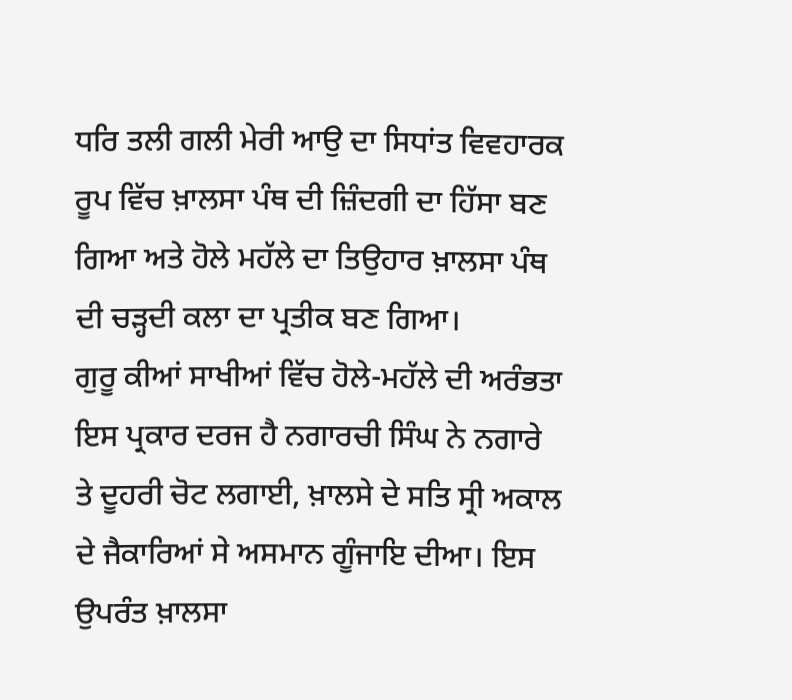ਧਰਿ ਤਲੀ ਗਲੀ ਮੇਰੀ ਆਉ ਦਾ ਸਿਧਾਂਤ ਵਿਵਹਾਰਕ ਰੂਪ ਵਿੱਚ ਖ਼ਾਲਸਾ ਪੰਥ ਦੀ ਜ਼ਿੰਦਗੀ ਦਾ ਹਿੱਸਾ ਬਣ ਗਿਆ ਅਤੇ ਹੋਲੇ ਮਹੱਲੇ ਦਾ ਤਿਉਹਾਰ ਖ਼ਾਲਸਾ ਪੰਥ ਦੀ ਚੜ੍ਹਦੀ ਕਲਾ ਦਾ ਪ੍ਰਤੀਕ ਬਣ ਗਿਆ।
ਗੁਰੂ ਕੀਆਂ ਸਾਖੀਆਂ ਵਿੱਚ ਹੋਲੇ-ਮਹੱਲੇ ਦੀ ਅਰੰਭਤਾ ਇਸ ਪ੍ਰਕਾਰ ਦਰਜ ਹੈ ਨਗਾਰਚੀ ਸਿੰਘ ਨੇ ਨਗਾਰੇ ਤੇ ਦੂਹਰੀ ਚੋਟ ਲਗਾਈ, ਖ਼ਾਲਸੇ ਦੇ ਸਤਿ ਸ੍ਰੀ ਅਕਾਲ ਦੇ ਜੈਕਾਰਿਆਂ ਸੇ ਅਸਮਾਨ ਗੂੰਜਾਇ ਦੀਆ। ਇਸ ਉਪਰੰਤ ਖ਼ਾਲਸਾ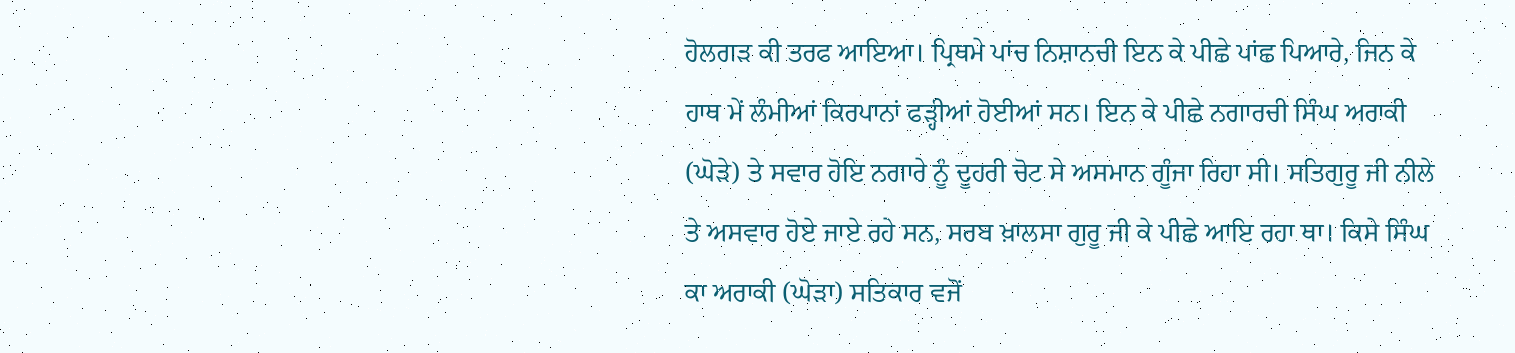ਹੋਲਗੜ ਕੀ ਤਰਫ ਆਇਆ। ਪ੍ਰਿਥਮੇ ਪਾਂਚ ਨਿਸ਼ਾਨਚੀ ਇਨ ਕੇ ਪੀਛੇ ਪਾਂਛ ਪਿਆਰੇ, ਜਿਨ ਕੇ ਹਾਥ ਮੇਂ ਲੰਮੀਆਂ ਕਿਰਪਾਨਾਂ ਫੜ੍ਹੀਆਂ ਹੋਈਆਂ ਸਨ। ਇਨ ਕੇ ਪੀਛੇ ਨਗਾਰਚੀ ਸਿੰਘ ਅਰਾਕੀ (ਘੋੜੇ) ਤੇ ਸਵਾਰ ਹੋਇ ਨਗਾਰੇ ਨੂੰ ਦੂਹਰੀ ਚੋਟ ਸੇ ਅਸਮਾਨ ਗੂੰਜਾ ਰਿਹਾ ਸੀ। ਸਤਿਗੁਰੂ ਜੀ ਨੀਲੇ ਤੇ ਅਸਵਾਰ ਹੋਏ ਜਾਏ ਰਹੇ ਸਨ, ਸਰਬ ਖ਼ਾਲਸਾ ਗੁਰੂ ਜੀ ਕੇ ਪੀਛੇ ਆਇ ਰਹਾ ਥਾ। ਕਿਸੇ ਸਿੰਘ ਕਾ ਅਰਾਕੀ (ਘੋੜਾ) ਸਤਿਕਾਰ ਵਜੋਂ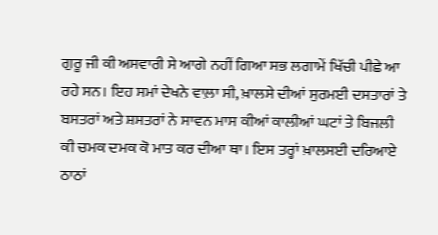ਗੁਰੂ ਜੀ ਕੀ ਅਸਵਾਰੀ ਸੇ ਆਗੇ ਨਹੀਂ ਗਿਆ ਸਭ ਲਗਾਮੇਂ ਖਿੱਚੀ ਪੀਛੇ ਆ ਰਹੇ ਸਨ। ਇਹ ਸਮਾਂ ਦੇਖਨੇ ਵਾਲ਼ਾ ਸੀ, ਖ਼ਾਲਸੇ ਦੀਆਂ ਸੁਰਮਈ ਦਸਤਾਰਾਂ ਤੇ ਬਸਤਰਾਂ ਅਤੇ ਸ਼ਸਤਰਾਂ ਨੇ ਸਾਵਨ ਮਾਸ ਕੀਆਂ ਕਾਲੀਆਂ ਘਟਾਂ ਤੇ ਬਿਜਲੀ ਕੀ ਚਮਕ ਦਮਕ ਕੋ ਮਾਤ ਕਰ ਦੀਆ ਥਾ। ਇਸ ਤਰ੍ਹਾਂ ਖ਼ਾਲਸਈ ਦਰਿਆਏ ਠਾਠਾਂ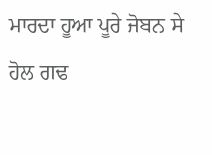ਮਾਰਦਾ ਹੂਆ ਪੂਰੇ ਜੋਬਨ ਸੇ ਹੋਲ ਗਢ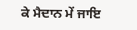ਕੇ ਮੈਦਾਨ ਮੇਂ ਜਾਇ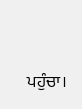ਪਹੁੰਚਾ।